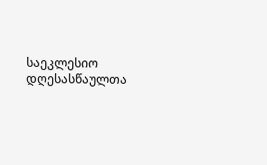საეკლესიო დღესასწაულთა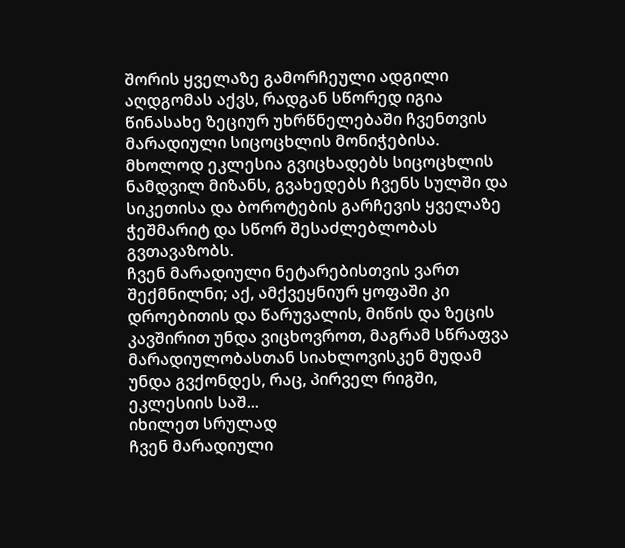შორის ყველაზე გამორჩეული ადგილი აღდგომას აქვს, რადგან სწორედ იგია წინასახე ზეციურ უხრწნელებაში ჩვენთვის მარადიული სიცოცხლის მონიჭებისა.
მხოლოდ ეკლესია გვიცხადებს სიცოცხლის ნამდვილ მიზანს, გვახედებს ჩვენს სულში და სიკეთისა და ბოროტების გარჩევის ყველაზე ჭეშმარიტ და სწორ შესაძლებლობას გვთავაზობს.
ჩვენ მარადიული ნეტარებისთვის ვართ შექმნილნი; აქ, ამქვეყნიურ ყოფაში კი დროებითის და წარუვალის, მიწის და ზეცის კავშირით უნდა ვიცხოვროთ, მაგრამ სწრაფვა მარადიულობასთან სიახლოვისკენ მუდამ უნდა გვქონდეს, რაც, პირველ რიგში, ეკლესიის საშ...
იხილეთ სრულად
ჩვენ მარადიული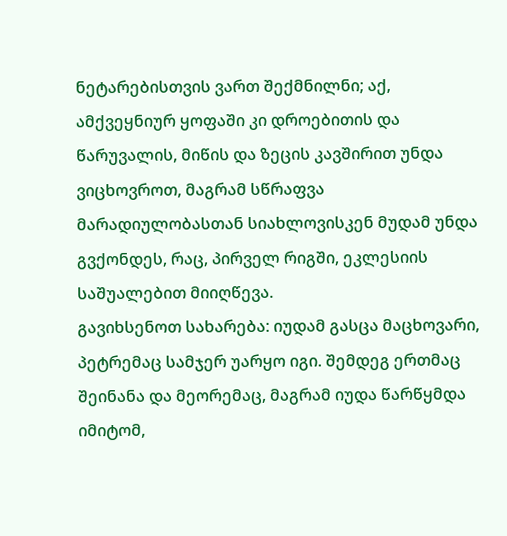ნეტარებისთვის ვართ შექმნილნი; აქ, ამქვეყნიურ ყოფაში კი დროებითის და წარუვალის, მიწის და ზეცის კავშირით უნდა ვიცხოვროთ, მაგრამ სწრაფვა მარადიულობასთან სიახლოვისკენ მუდამ უნდა გვქონდეს, რაც, პირველ რიგში, ეკლესიის საშუალებით მიიღწევა.
გავიხსენოთ სახარება: იუდამ გასცა მაცხოვარი, პეტრემაც სამჯერ უარყო იგი. შემდეგ ერთმაც შეინანა და მეორემაც, მაგრამ იუდა წარწყმდა იმიტომ,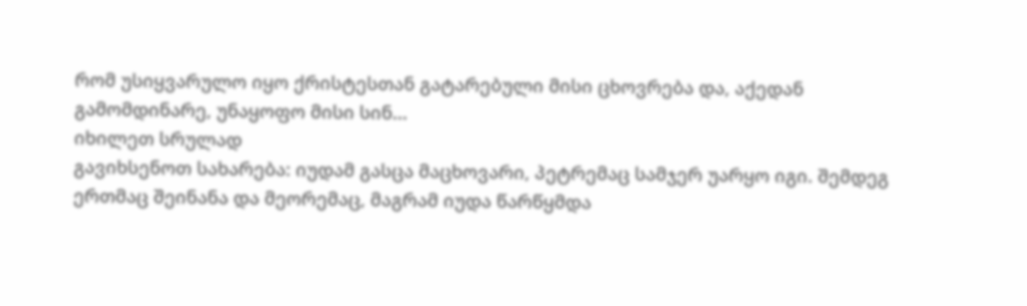რომ უსიყვარულო იყო ქრისტესთან გატარებული მისი ცხოვრება და, აქედან გამომდინარე, უნაყოფო მისი სინ...
იხილეთ სრულად
გავიხსენოთ სახარება: იუდამ გასცა მაცხოვარი, პეტრემაც სამჯერ უარყო იგი. შემდეგ ერთმაც შეინანა და მეორემაც, მაგრამ იუდა წარწყმდა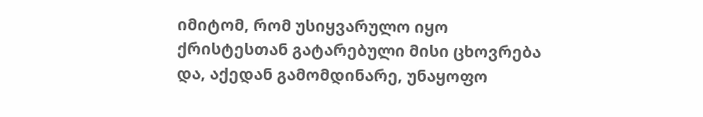იმიტომ, რომ უსიყვარულო იყო ქრისტესთან გატარებული მისი ცხოვრება და, აქედან გამომდინარე, უნაყოფო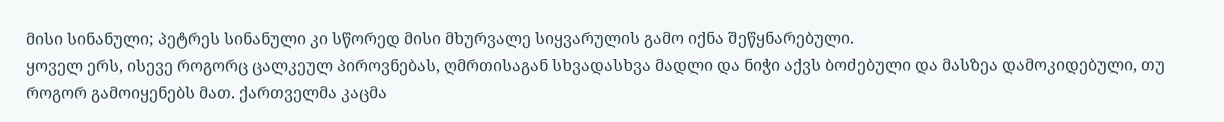მისი სინანული; პეტრეს სინანული კი სწორედ მისი მხურვალე სიყვარულის გამო იქნა შეწყნარებული.
ყოველ ერს, ისევე როგორც ცალკეულ პიროვნებას, ღმრთისაგან სხვადასხვა მადლი და ნიჭი აქვს ბოძებული და მასზეა დამოკიდებული, თუ როგორ გამოიყენებს მათ. ქართველმა კაცმა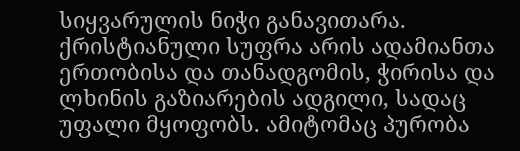სიყვარულის ნიჭი განავითარა.
ქრისტიანული სუფრა არის ადამიანთა ერთობისა და თანადგომის, ჭირისა და ლხინის გაზიარების ადგილი, სადაც უფალი მყოფობს. ამიტომაც პურობა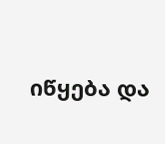იწყება და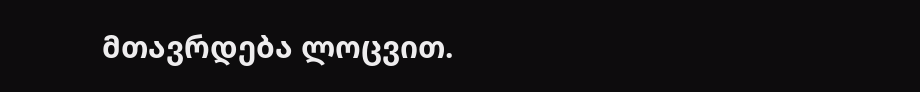მთავრდება ლოცვით.